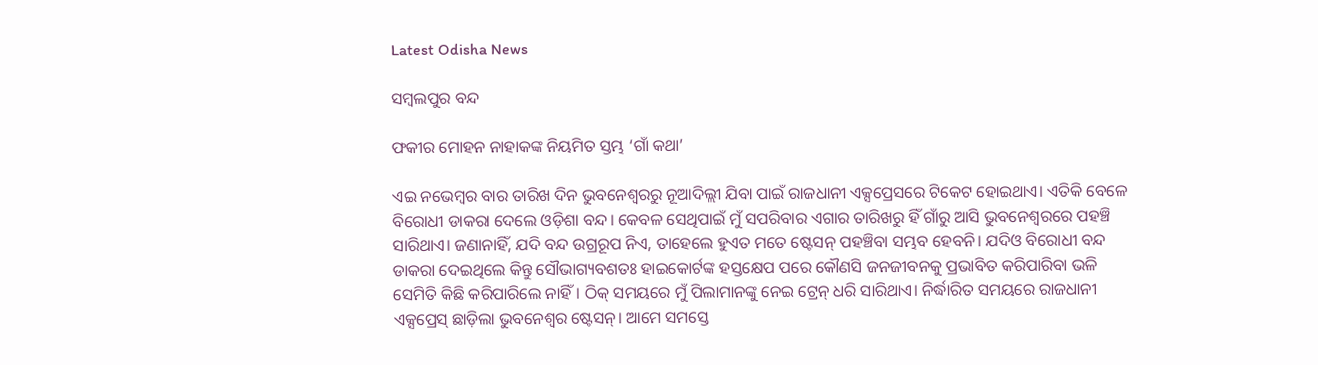Latest Odisha News

ସମ୍ବଲପୁର ବନ୍ଦ

ଫକୀର ମୋହନ ନାହାକଙ୍କ ନିୟମିତ ସ୍ତମ୍ଭ ‘ଗାଁ କଥା’

ଏଇ ନଭେମ୍ବର ବାର ତାରିଖ ଦିନ ଭୁବନେଶ୍ୱରରୁ ନୂଆଦିଲ୍ଲୀ ଯିବା ପାଇଁ ରାଜଧାନୀ ଏକ୍ସପ୍ରେସରେ ଟିକେଟ ହୋଇଥାଏ। ଏତିକି ବେଳେ ବିରୋଧୀ ଡାକରା ଦେଲେ ଓଡ଼ିଶା ବନ୍ଦ। କେବଳ ସେଥିପାଇଁ ମୁଁ ସପରିବାର ଏଗାର ତାରିଖରୁ ହିଁ ଗାଁରୁ ଆସି ଭୁବନେଶ୍ୱରରେ ପହଞ୍ଚି ସାରିଥାଏ। ଜଣାନାହିଁ, ଯଦି ବନ୍ଦ ଉଗ୍ରରୂପ ନିଏ, ତାହେଲେ ହୁଏତ ମତେ ଷ୍ଟେସନ୍ ପହଞ୍ଚିବା ସମ୍ଭବ ହେବନି। ଯଦିଓ ବିରୋଧୀ ବନ୍ଦ ଡାକରା ଦେଇଥିଲେ କିନ୍ତୁ ସୌଭାଗ୍ୟବଶତଃ ହାଇକୋର୍ଟଙ୍କ ହସ୍ତକ୍ଷେପ ପରେ କୌଣସି ଜନଜୀବନକୁ ପ୍ରଭାବିତ କରିପାରିବା ଭଳି ସେମିତି କିଛି କରିପାରିଲେ ନାହିଁ। ଠିକ୍ ସମୟରେ ମୁଁ ପିଲାମାନଙ୍କୁ ନେଇ ଟ୍ରେନ୍ ଧରି ସାରିଥାଏ। ନିର୍ଦ୍ଧାରିତ ସମୟରେ ରାଜଧାନୀ ଏକ୍ସପ୍ରେସ୍ ଛାଡ଼ିଲା ଭୁବନେଶ୍ୱର ଷ୍ଟେସନ୍। ଆମେ ସମସ୍ତେ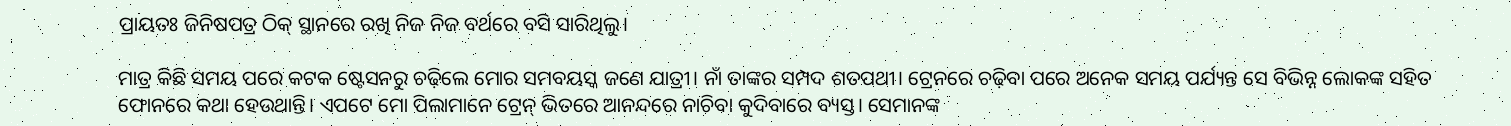ପ୍ରାୟତଃ ଜିନିଷପତ୍ର ଠିକ୍ ସ୍ଥାନରେ ରଖି ନିଜ ନିଜ ବର୍ଥରେ ବସି ସାରିଥିଲୁ।

ମାତ୍ର କିଛି ସମୟ ପରେ କଟକ ଷ୍ଟେସନରୁ ଚଢ଼ିଲେ ମୋର ସମବୟସ୍କ ଜଣେ ଯାତ୍ରୀ। ନାଁ ତାଙ୍କର ସମ୍ପଦ ଶତପଥୀ। ଟ୍ରେନରେ ଚଢ଼ିବା ପରେ ଅନେକ ସମୟ ପର୍ଯ୍ୟନ୍ତ ସେ ବିଭିନ୍ନ ଲୋକଙ୍କ ସହିତ ଫୋନରେ କଥା ହେଉଥାନ୍ତି। ଏପଟେ ମୋ ପିଲାମାନେ ଟ୍ରେନ୍ ଭିତରେ ଆନନ୍ଦରେ ନାଚିବା କୁଦିବାରେ ବ୍ୟସ୍ତ। ସେମାନଙ୍କ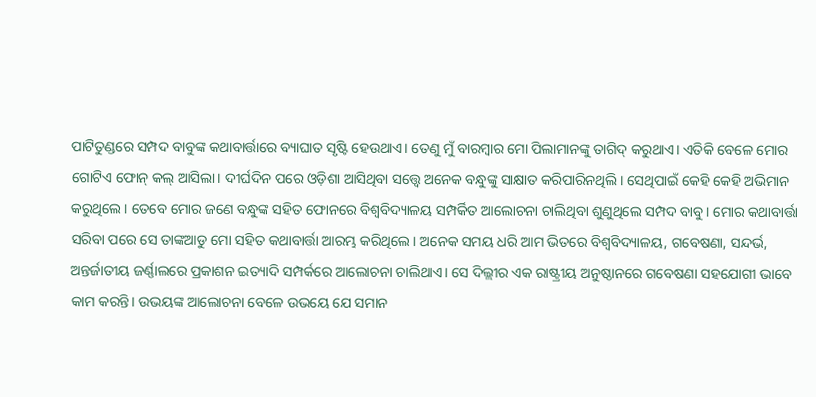ପାଟିତୁଣ୍ଡରେ ସମ୍ପଦ ବାବୁଙ୍କ କଥାବାର୍ତ୍ତାରେ ବ୍ୟାଘାତ ସୃଷ୍ଟି ହେଉଥାଏ। ତେଣୁ ମୁଁ ବାରମ୍ବାର ମୋ ପିଲାମାନଙ୍କୁ ତାଗିଦ୍ କରୁଥାଏ। ଏତିକି ବେଳେ ମୋର ଗୋଟିଏ ଫୋନ୍ କଲ୍ ଆସିଲା। ଦୀର୍ଘଦିନ ପରେ ଓଡ଼ିଶା ଆସିଥିବା ସତ୍ତ୍ୱେ ଅନେକ ବନ୍ଧୁଙ୍କୁ ସାକ୍ଷାତ କରିପାରିନଥିଲି। ସେଥିପାଇଁ କେହି କେହି ଅଭିମାନ କରୁଥିଲେ। ତେବେ ମୋର ଜଣେ ବନ୍ଧୁଙ୍କ ସହିତ ଫୋନରେ ବିଶ୍ୱବିଦ୍ୟାଳୟ ସମ୍ପର୍କିତ ଆଲୋଚନା ଚାଲିଥିବା ଶୁଣୁଥିଲେ ସମ୍ପଦ ବାବୁ। ମୋର କଥାବାର୍ତ୍ତା ସରିବା ପରେ ସେ ତାଙ୍କଆଡୁ ମୋ ସହିତ କଥାବାର୍ତ୍ତା ଆରମ୍ଭ କରିଥିଲେ। ଅନେକ ସମୟ ଧରି ଆମ ଭିତରେ ବିଶ୍ୱବିଦ୍ୟାଳୟ, ଗବେଷଣା, ସନ୍ଦର୍ଭ, ଅନ୍ତର୍ଜାତୀୟ ଜର୍ଣ୍ଣାଲରେ ପ୍ରକାଶନ ଇତ୍ୟାଦି ସମ୍ପର୍କରେ ଆଲୋଚନା ଚାଲିଥାଏ। ସେ ଦିଲ୍ଲୀର ଏକ ରାଷ୍ଟ୍ରୀୟ ଅନୁଷ୍ଠାନରେ ଗବେଷଣା ସହଯୋଗୀ ଭାବେ କାମ କରନ୍ତି। ଉଭୟଙ୍କ ଆଲୋଚନା ବେଳେ ଉଭୟେ ଯେ ସମାନ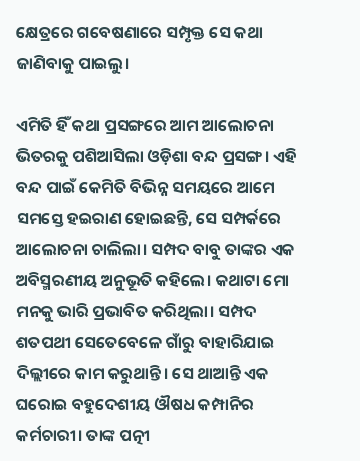କ୍ଷେତ୍ରରେ ଗବେଷଣାରେ ସମ୍ପୃକ୍ତ ସେ କଥା ଜାଣିବାକୁ ପାଇଲୁ।

ଏମିତି ହିଁ କଥା ପ୍ରସଙ୍ଗରେ ଆମ ଆଲୋଚନା ଭିତରକୁ ପଶିଆସିଲା ଓଡ଼ିଶା ବନ୍ଦ ପ୍ରସଙ୍ଗ। ଏହି ବନ୍ଦ ପାଇଁ କେମିତି ବିଭିନ୍ନ ସମୟରେ ଆମେ ସମସ୍ତେ ହଇରାଣ ହୋଇଛନ୍ତି, ସେ ସମ୍ପର୍କରେ ଆଲୋଚନା ଚାଲିଲା। ସମ୍ପଦ ବାବୁ ତାଙ୍କର ଏକ ଅବିସ୍ମରଣୀୟ ଅନୁଭୂତି କହିଲେ। କଥାଟା ମୋ ମନକୁ ଭାରି ପ୍ରଭାବିତ କରିଥିଲା। ସମ୍ପଦ ଶତପଥୀ ସେତେବେଳେ ଗାଁରୁ ବାହାରିଯାଇ ଦିଲ୍ଲୀରେ କାମ କରୁଥାନ୍ତି। ସେ ଥାଆନ୍ତି ଏକ ଘରୋଇ ବହୁଦେଶୀୟ ଔଷଧ କମ୍ପାନିର କର୍ମଚାରୀ। ତାଙ୍କ ପତ୍ନୀ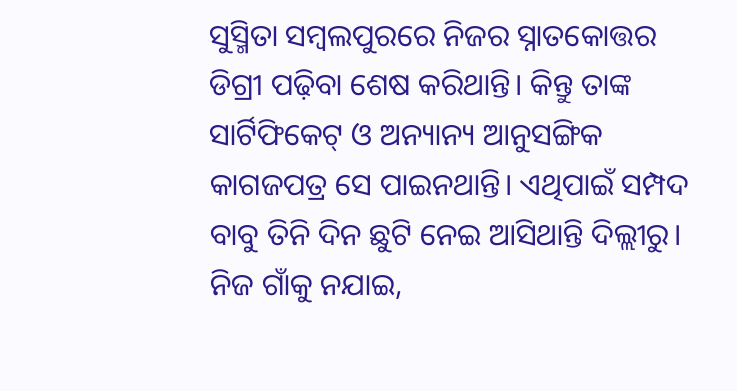ସୁସ୍ମିତା ସମ୍ବଲପୁରରେ ନିଜର ସ୍ନାତକୋତ୍ତର ଡିଗ୍ରୀ ପଢ଼ିବା ଶେଷ କରିଥାନ୍ତି। କିନ୍ତୁ ତାଙ୍କ ସାର୍ଟିଫିକେଟ୍ ଓ ଅନ୍ୟାନ୍ୟ ଆନୁସଙ୍ଗିକ କାଗଜପତ୍ର ସେ ପାଇନଥାନ୍ତି। ଏଥିପାଇଁ ସମ୍ପଦ ବାବୁ ତିନି ଦିନ ଛୁଟି ନେଇ ଆସିଥାନ୍ତି ଦିଲ୍ଲୀରୁ। ନିଜ ଗାଁକୁ ନଯାଇ,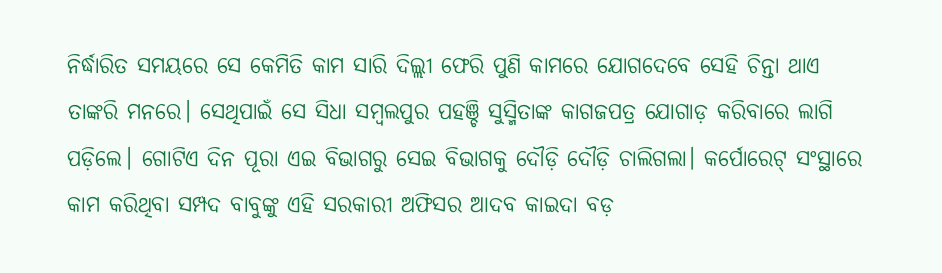ନିର୍ଦ୍ଧାରିତ ସମୟରେ ସେ କେମିତି କାମ ସାରି ଦିଲ୍ଲୀ ଫେରି ପୁଣି କାମରେ ଯୋଗଦେବେ ସେହି ଚିନ୍ତା ଥାଏ ତାଙ୍କରି ମନରେ। ସେଥିପାଇଁ ସେ ସିଧା ସମ୍ବଲପୁର ପହଞ୍ଚି ସୁସ୍ମିତାଙ୍କ କାଗଜପତ୍ର ଯୋଗାଡ଼ କରିବାରେ ଲାଗି ପଡ଼ିଲେ। ଗୋଟିଏ ଦିନ ପୂରା ଏଇ ବିଭାଗରୁ ସେଇ ବିଭାଗକୁ ଦୌଡ଼ି ଦୌଡ଼ି ଚାଲିଗଲା। କର୍ପୋରେଟ୍ ସଂସ୍ଥାରେ କାମ କରିଥିବା ସମ୍ପଦ ବାବୁଙ୍କୁ ଏହି ସରକାରୀ ଅଫିସର ଆଦବ କାଇଦା ବଡ଼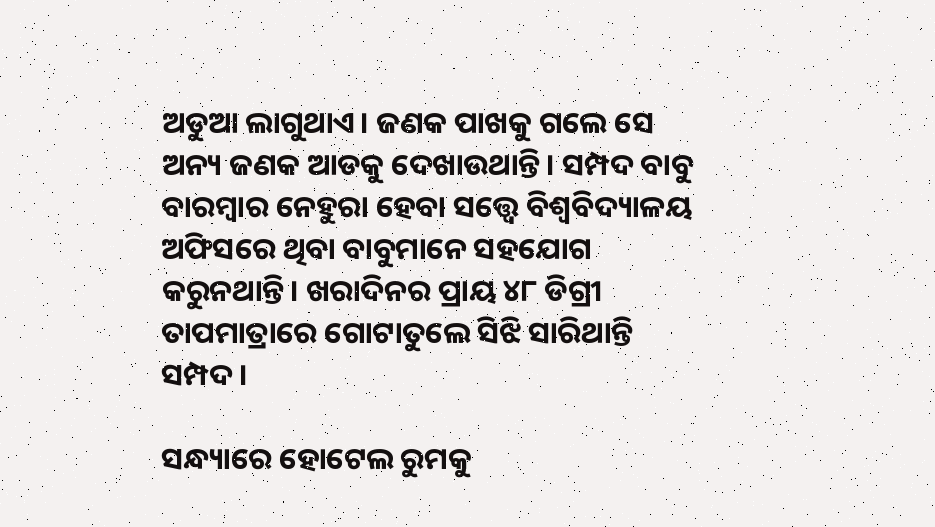ଅଡୁଆ ଲାଗୁଥାଏ। ଜଣକ ପାଖକୁ ଗଲେ ସେ ଅନ୍ୟ ଜଣକ ଆଡକୁ ଦେଖାଉଥାନ୍ତି। ସମ୍ପଦ ବାବୁ ବାରମ୍ବାର ନେହୁରା ହେବା ସତ୍ତ୍ୱେ ବିଶ୍ୱବିଦ୍ୟାଳୟ ଅଫିସରେ ଥିବା ବାବୁମାନେ ସହଯୋଗ କରୁନଥାନ୍ତି। ଖରାଦିନର ପ୍ରାୟ ୪୮ ଡିଗ୍ରୀ ତାପମାତ୍ରାରେ ଗୋଟାତୁଲେ ସିଝି ସାରିଥାନ୍ତି ସମ୍ପଦ।

ସନ୍ଧ୍ୟାରେ ହୋଟେଲ ରୁମକୁ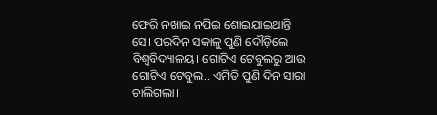ଫେରି ନଖାଇ ନପିଇ ଶୋଇଯାଇଥାନ୍ତି ସେ। ପରଦିନ ସକାଳୁ ପୁଣି ଦୌଡ଼ିଲେ ବିଶ୍ୱବିଦ୍ୟାଳୟ। ଗୋଟିଏ ଟେବୁଲରୁ ଆଉ ଗୋଟିଏ ଟେବୁଲ.. ଏମିତି ପୁଣି ଦିନ ସାରା ଚାଲିଗଲା।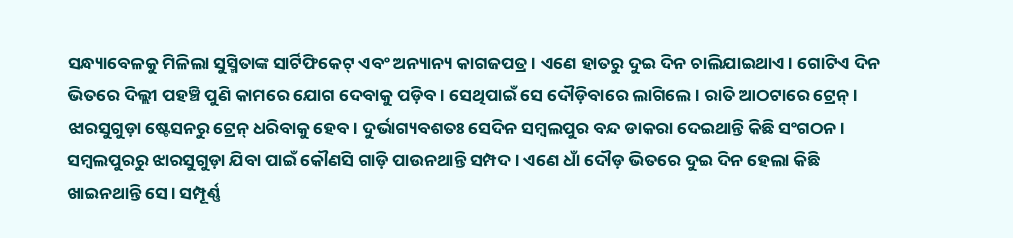ସନ୍ଧ୍ୟାବେଳକୁ ମିଳିଲା ସୁସ୍ମିତାଙ୍କ ସାର୍ଟିଫିକେଟ୍ ଏବଂ ଅନ୍ୟାନ୍ୟ କାଗଜପତ୍ର। ଏଣେ ହାତରୁ ଦୁଇ ଦିନ ଚାଲିଯାଇଥାଏ। ଗୋଟିଏ ଦିନ ଭିତରେ ଦିଲ୍ଲୀ ପହଞ୍ଚି ପୁଣି କାମରେ ଯୋଗ ଦେବାକୁ ପଡ଼ିବ। ସେଥିପାଇଁ ସେ ଦୌଡ଼ିବାରେ ଲାଗିଲେ। ରାତି ଆଠଟାରେ ଟ୍ରେନ୍। ଝାରସୁଗୁଡ଼ା ଷ୍ଟେସନରୁ ଟ୍ରେନ୍ ଧରିବାକୁ ହେବ। ଦୁର୍ଭାଗ୍ୟବଶତଃ ସେଦିନ ସମ୍ବଲପୁର ବନ୍ଦ ଡାକରା ଦେଇଥାନ୍ତି କିଛି ସଂଗଠନ। ସମ୍ବଲପୁରରୁ ଝାରସୁଗୁଡ଼ା ଯିବା ପାଇଁ କୌଣସି ଗାଡ଼ି ପାଉନଥାନ୍ତି ସମ୍ପଦ। ଏଣେ ଧାଁ ଦୌଡ଼ ଭିତରେ ଦୁଇ ଦିନ ହେଲା କିଛି ଖାଇନଥାନ୍ତି ସେ। ସମ୍ପୂର୍ଣ୍ଣ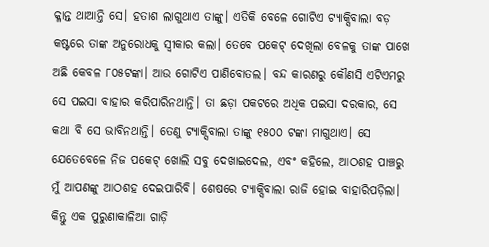କ୍ଳାନ୍ତ ଥାଆନ୍ତି ସେ। ହତାଶ ଲାଗୁଥାଏ ତାଙ୍କୁ। ଏତିକି ବେଳେ ଗୋଟିଏ ଟ୍ୟାକ୍ସିବାଲା ବଡ଼ କଷ୍ଟରେ ତାଙ୍କ ଅନୁରୋଧକୁ ସ୍ୱୀକାର କଲା। ତେବେ ପକେଟ୍ ଦେଖିଲା ବେଳକୁ ତାଙ୍କ ପାଖେ ଅଛି କେବଳ ୮୦୫ଟଙ୍କା। ଆଉ ଗୋଟିଏ ପାଣିବୋତଲ। ବନ୍ଦ କାରଣରୁ କୌଣସି ଏଟିଏମରୁ ସେ ପଇସା ବାହାର କରିପାରିନଥାନ୍ତି। ତା ଛଡ଼ା ପକଟରେ ଅଧିକ ପଇସା ଦରକାର, ସେ କଥା ବି ସେ ଭାବିନଥାନ୍ତି। ତେଣୁ ଟ୍ୟାକ୍ସିବାଲା ତାଙ୍କୁ ୧୫୦୦ ଟଙ୍କା ମାଗୁଥାଏ। ସେ ଯେତେବେଳେ ନିଜ ପକେଟ୍ ଖୋଲି ସବୁ ଦେଖାଇଦେଲ, ଏବଂ କହିଲେ, ଆଠଶହ ପାଞ୍ଚରୁ ମୁଁ ଆପଣଙ୍କୁ ଆଠଶହ ଦେଇପାରିବି। ଶେଷରେ ଟ୍ୟାକ୍ସିବାଲା ରାଜି ହୋଇ ବାହାରିପଡ଼ିଲା। କିନ୍ତୁ ଏକ ପୁରୁଣାକାଳିଆ ଗାଡ଼ି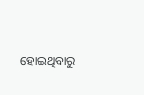ହୋଇଥିବାରୁ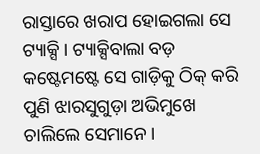ରାସ୍ତାରେ ଖରାପ ହୋଇଗଲା ସେ ଟ୍ୟାକ୍ସି। ଟ୍ୟାକ୍ସିବାଲା ବଡ଼ କଷ୍ଟେମଷ୍ଟେ ସେ ଗାଡ଼ିକୁ ଠିକ୍ କରି ପୁଣି ଝାରସୁଗୁଡ଼ା ଅଭିମୁଖେ ଚାଲିଲେ ସେମାନେ।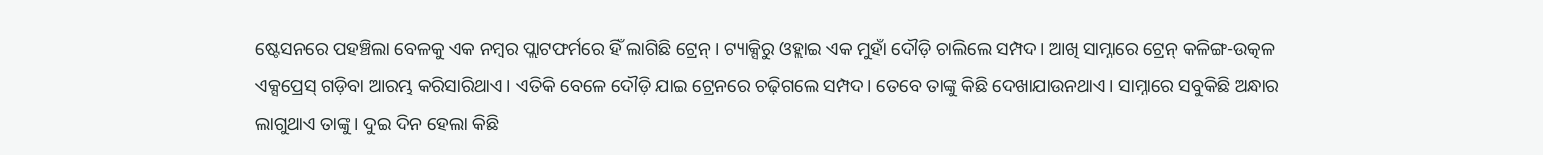ଷ୍ଟେସନରେ ପହଞ୍ଚିଲା ବେଳକୁ ଏକ ନମ୍ବର ପ୍ଲାଟଫର୍ମରେ ହିଁ ଲାଗିଛି ଟ୍ରେନ୍। ଟ୍ୟାକ୍ସିରୁ ଓହ୍ଲାଇ ଏକ ମୁହାଁ ଦୌଡ଼ି ଚାଲିଲେ ସମ୍ପଦ। ଆଖି ସାମ୍ନାରେ ଟ୍ରେନ୍ କଳିଙ୍ଗ-ଉତ୍କଳ ଏକ୍ସପ୍ରେସ୍ ଗଡ଼ିବା ଆରମ୍ଭ କରିସାରିଥାଏ। ଏତିକି ବେଳେ ଦୌଡ଼ି ଯାଇ ଟ୍ରେନରେ ଚଢ଼ିଗଲେ ସମ୍ପଦ। ତେବେ ତାଙ୍କୁ କିଛି ଦେଖାଯାଉନଥାଏ। ସାମ୍ନାରେ ସବୁକିଛି ଅନ୍ଧାର ଲାଗୁଥାଏ ତାଙ୍କୁ। ଦୁଇ ଦିନ ହେଲା କିଛି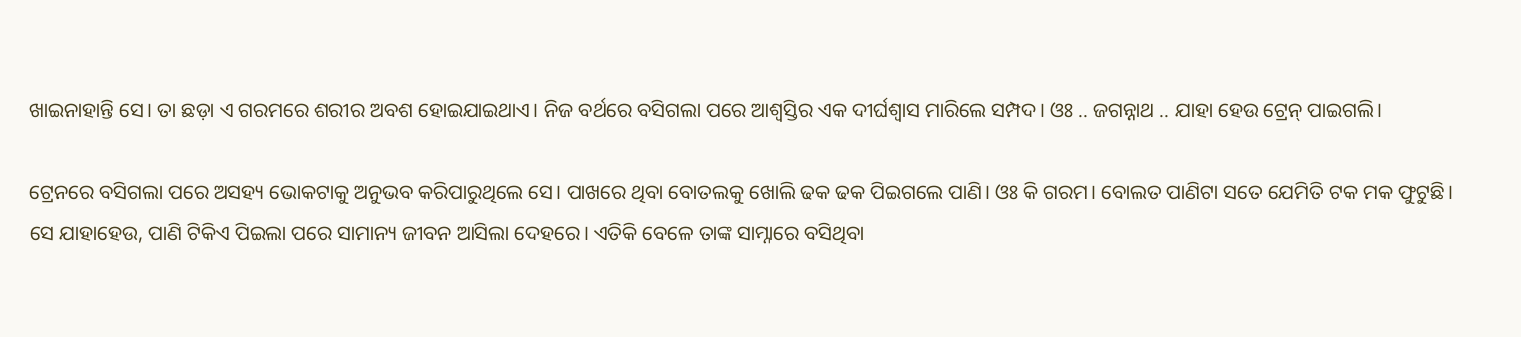ଖାଇନାହାନ୍ତି ସେ। ତା ଛଡ଼ା ଏ ଗରମରେ ଶରୀର ଅବଶ ହୋଇଯାଇଥାଏ। ନିଜ ବର୍ଥରେ ବସିଗଲା ପରେ ଆଶ୍ୱସ୍ତିର ଏକ ଦୀର୍ଘଶ୍ୱାସ ମାରିଲେ ସମ୍ପଦ। ଓଃ .. ଜଗନ୍ନାଥ .. ଯାହା ହେଉ ଟ୍ରେନ୍ ପାଇଗଲି।

ଟ୍ରେନରେ ବସିଗଲା ପରେ ଅସହ୍ୟ ଭୋକଟାକୁ ଅନୁଭବ କରିପାରୁଥିଲେ ସେ। ପାଖରେ ଥିବା ବୋତଲକୁ ଖୋଲି ଢକ ଢକ ପିଇଗଲେ ପାଣି। ଓଃ କି ଗରମ। ବୋଲତ ପାଣିଟା ସତେ ଯେମିତି ଟକ ମକ ଫୁଟୁଛି। ସେ ଯାହାହେଉ, ପାଣି ଟିକିଏ ପିଇଲା ପରେ ସାମାନ୍ୟ ଜୀବନ ଆସିଲା ଦେହରେ। ଏତିକି ବେଳେ ତାଙ୍କ ସାମ୍ନାରେ ବସିଥିବା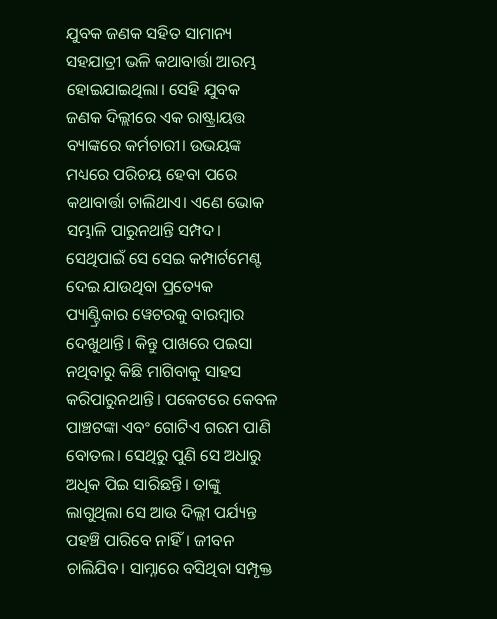ଯୁବକ ଜଣକ ସହିତ ସାମାନ୍ୟ ସହଯାତ୍ରୀ ଭଳି କଥାବାର୍ତ୍ତା ଆରମ୍ଭ ହୋଇଯାଇଥିଲା। ସେହି ଯୁବକ ଜଣକ ଦିଲ୍ଲୀରେ ଏକ ରାଷ୍ଟ୍ରାୟତ୍ତ ବ୍ୟାଙ୍କରେ କର୍ମଚାରୀ। ଉଭୟଙ୍କ ମଧ୍ୟରେ ପରିଚୟ ହେବା ପରେ କଥାବାର୍ତ୍ତା ଚାଲିଥାଏ। ଏଣେ ଭୋକ ସମ୍ଭାଳି ପାରୁନଥାନ୍ତି ସମ୍ପଦ। ସେଥିପାଇଁ ସେ ସେଇ କମ୍ପାର୍ଟମେଣ୍ଟ ଦେଇ ଯାଉଥିବା ପ୍ରତ୍ୟେକ ପ୍ୟାଣ୍ଟ୍ରିକାର ୱେଟରକୁ ବାରମ୍ବାର ଦେଖୁଥାନ୍ତି। କିନ୍ତୁ ପାଖରେ ପଇସା ନଥିବାରୁ କିଛି ମାଗିବାକୁ ସାହସ କରିପାରୁନଥାନ୍ତି। ପକେଟରେ କେବଳ ପାଞ୍ଚଟଙ୍କା ଏବଂ ଗୋଟିଏ ଗରମ ପାଣି ବୋତଲ। ସେଥିରୁ ପୁଣି ସେ ଅଧାରୁ ଅଧିକ ପିଇ ସାରିଛନ୍ତି। ତାଙ୍କୁ ଲାଗୁଥିଲା ସେ ଆଉ ଦିଲ୍ଲୀ ପର୍ଯ୍ୟନ୍ତ ପହଞ୍ଚି ପାରିବେ ନାହିଁ। ଜୀବନ ଚାଲିଯିବ। ସାମ୍ନାରେ ବସିଥିବା ସମ୍ପୃକ୍ତ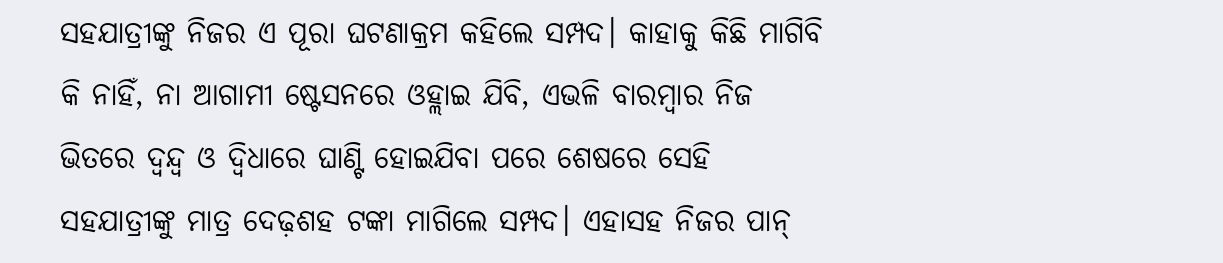ସହଯାତ୍ରୀଙ୍କୁ ନିଜର ଏ ପୂରା ଘଟଣାକ୍ରମ କହିଲେ ସମ୍ପଦ। କାହାକୁ କିଛି ମାଗିବି କି ନାହିଁ, ନା ଆଗାମୀ ଷ୍ଟେସନରେ ଓହ୍ଲାଇ ଯିବି, ଏଭଳି ବାରମ୍ବାର ନିଜ ଭିତରେ ଦ୍ୱନ୍ଦ୍ୱ ଓ ଦ୍ୱିଧାରେ ଘାଣ୍ଟି ହୋଇଯିବା ପରେ ଶେଷରେ ସେହି ସହଯାତ୍ରୀଙ୍କୁ ମାତ୍ର ଦେଢ଼ଶହ ଟଙ୍କା ମାଗିଲେ ସମ୍ପଦ। ଏହାସହ ନିଜର ପାନ୍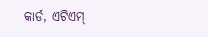କାର୍ଡ, ଏଟିଏମ୍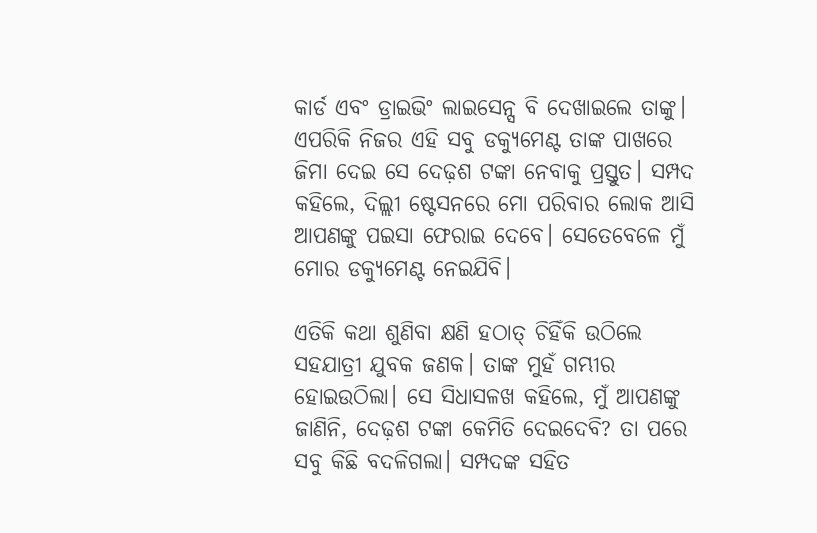କାର୍ଡ ଏବଂ ଡ୍ରାଇଭିଂ ଲାଇସେନ୍ସ ବି ଦେଖାଇଲେ ତାଙ୍କୁ। ଏପରିକି ନିଜର ଏହି ସବୁ ଡକ୍ୟୁମେଣ୍ଟ ତାଙ୍କ ପାଖରେ ଜିମା ଦେଇ ସେ ଦେଢ଼ଶ ଟଙ୍କା ନେବାକୁ ପ୍ରସ୍ତୁତ। ସମ୍ପଦ କହିଲେ, ଦିଲ୍ଲୀ ଷ୍ଟେସନରେ ମୋ ପରିବାର ଲୋକ ଆସି ଆପଣଙ୍କୁ ପଇସା ଫେରାଇ ଦେବେ। ସେତେବେଳେ ମୁଁ ମୋର ଡକ୍ୟୁମେଣ୍ଟ ନେଇଯିବି।

ଏତିକି କଥା ଶୁଣିବା କ୍ଷଣି ହଠାତ୍ ଚିହିଁକି ଉଠିଲେ ସହଯାତ୍ରୀ ଯୁବକ ଜଣକ। ତାଙ୍କ ମୁହଁ ଗମ୍ଭୀର ହୋଇଉଠିଲା। ସେ ସିଧାସଳଖ କହିଲେ, ମୁଁ ଆପଣଙ୍କୁ ଜାଣିନି, ଦେଢ଼ଶ ଟଙ୍କା କେମିତି ଦେଇଦେବି? ତା ପରେ ସବୁ କିଛି ବଦଳିଗଲା। ସମ୍ପଦଙ୍କ ସହିତ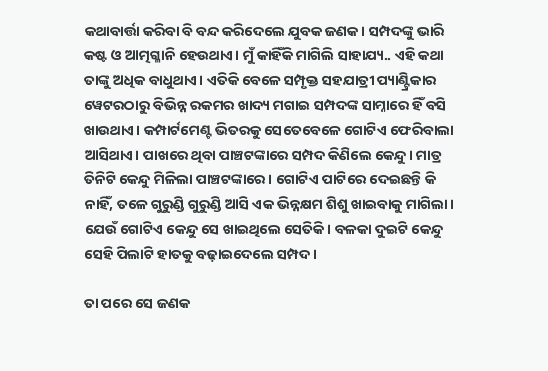କଥାବାର୍ତ୍ତା କରିବା ବି ବନ୍ଦ କରିଦେଲେ ଯୁବକ ଜଣକ। ସମ୍ପଦଙ୍କୁ ଭାରି କଷ୍ଟ ଓ ଆତ୍ମଗ୍ଳାନି ହେଉଥାଏ। ମୁଁ କାହିଁକି ମାଗିଲି ସାହାଯ୍ୟ.. ଏହି କଥା ତାଙ୍କୁ ଅଧିକ ବାଧୁଥାଏ। ଏତିକି ବେଳେ ସମ୍ପୃକ୍ତ ସହଯାତ୍ରୀ ପ୍ୟାଣ୍ଟ୍ରିକାର ୱେଟରଠାରୁ ବିଭିନ୍ନ ରକମର ଖାଦ୍ୟ ମଗାଇ ସମ୍ପଦଙ୍କ ସାମ୍ନାରେ ହିଁ ବସି ଖାଉଥାଏ। କମ୍ପାର୍ଟମେଣ୍ଟ ଭିତରକୁ ସେତେବେଳେ ଗୋଟିଏ ଫେରିବାଲା ଆସିଥାଏ। ପାଖରେ ଥିବା ପାଞ୍ଚଟଙ୍କାରେ ସମ୍ପଦ କିଣିଲେ କେନ୍ଦୁ। ମାତ୍ର ତିନିଟି କେନ୍ଦୁ ମିଳିଲା ପାଞ୍ଚଟଙ୍କାରେ। ଗୋଟିଏ ପାଟିରେ ଦେଇଛନ୍ତି କି ନାହିଁ, ତଳେ ଗୁରୁଣ୍ଡି ଗୁରୁଣ୍ଡି ଆସି ଏକ ଭିନ୍ନକ୍ଷମ ଶିଶୁ ଖାଇବାକୁ ମାଗିଲା। ଯେଉଁ ଗୋଟିଏ କେନ୍ଦୁ ସେ ଖାଇଥିଲେ ସେତିକି। ବଳକା ଦୁଇଟି କେନ୍ଦୁ ସେହି ପିଲାଟି ହାତକୁ ବଢ଼ାଇଦେଲେ ସମ୍ପଦ।

ତା ପରେ ସେ ଜଣକ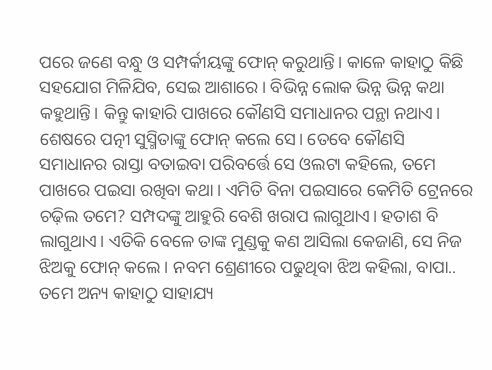ପରେ ଜଣେ ବନ୍ଧୁ ଓ ସମ୍ପର୍କୀୟଙ୍କୁ ଫୋନ୍ କରୁଥାନ୍ତି। କାଳେ କାହାଠୁ କିଛି ସହଯୋଗ ମିଳିଯିବ, ସେଇ ଆଶାରେ। ବିଭିନ୍ନ ଲୋକ ଭିନ୍ନ ଭିନ୍ନ କଥା କହୁଥାନ୍ତି। କିନ୍ତୁ କାହାରି ପାଖରେ କୌଣସି ସମାଧାନର ପନ୍ଥା ନଥାଏ। ଶେଷରେ ପତ୍ନୀ ସୁସ୍ମିତାଙ୍କୁ ଫୋନ୍ କଲେ ସେ। ତେବେ କୌଣସି ସମାଧାନର ରାସ୍ତା ବତାଇବା ପରିବର୍ତ୍ତେ ସେ ଓଲଟା କହିଲେ, ତମେ ପାଖରେ ପଇସା ରଖିବା କଥା। ଏମିତି ବିନା ପଇସାରେ କେମିତି ଟ୍ରେନରେ ଚଢ଼ିଲ ତମେ? ସମ୍ପଦଙ୍କୁ ଆହୁରି ବେଶି ଖରାପ ଲାଗୁଥାଏ। ହତାଶ ବି ଲାଗୁଥାଏ। ଏତିକି ବେଳେ ତାଙ୍କ ମୁଣ୍ଡକୁ କଣ ଆସିଲା କେଜାଣି, ସେ ନିଜ ଝିଅକୁ ଫୋନ୍ କଲେ। ନବମ ଶ୍ରେଣୀରେ ପଢୁଥିବା ଝିଅ କହିଲା, ବାପା.. ତମେ ଅନ୍ୟ କାହାଠୁ ସାହାଯ୍ୟ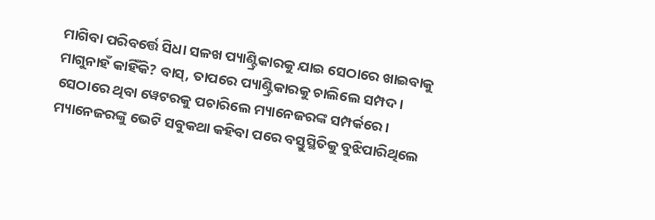ମାଗିବା ପରିବର୍ତ୍ତେ ସିଧା ସଳଖ ପ୍ୟାଣ୍ଟ୍ରିକାରକୁ ଯାଇ ସେଠାରେ ଖାଇବାକୁ ମାଗୁନାହଁ କାହିଁକି? ବାସ୍, ତାପରେ ପ୍ୟାଣ୍ଟ୍ରିକାରକୁ ଚାଲିଲେ ସମ୍ପଦ। ସେଠାରେ ଥିବା ୱେଟରକୁ ପଚାରିଲେ ମ୍ୟାନେଜରଙ୍କ ସମ୍ପର୍କରେ। ମ୍ୟାନେଜରଙ୍କୁ ଭେଟି ସବୁକଥା କହିବା ପରେ ବସ୍ତୁସ୍ଥିତିକୁ ବୁଝିପାରିଥିଲେ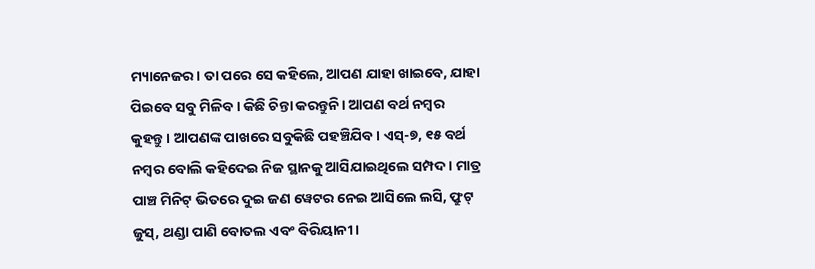ମ୍ୟାନେଜର। ତା ପରେ ସେ କହିଲେ, ଆପଣ ଯାହା ଖାଇବେ, ଯାହା ପିଇବେ ସବୁ ମିଳିବ। କିଛି ଚିନ୍ତା କରନ୍ତୁନି। ଆପଣ ବର୍ଥ ନମ୍ବର କୁହନ୍ତୁ। ଆପଣଙ୍କ ପାଖରେ ସବୁକିଛି ପହଞ୍ଚିଯିବ। ଏସ୍-୭, ୧୫ ବର୍ଥ ନମ୍ବର ବୋଲି କହିଦେଇ ନିଜ ସ୍ଥାନକୁ ଆସିଯାଇଥିଲେ ସମ୍ପଦ। ମାତ୍ର ପାଞ୍ଚ ମିନିଟ୍ ଭିତରେ ଦୁଇ ଜଣ ୱେଟର ନେଇ ଆସିଲେ ଲସି, ଫ୍ରୁଟ୍ ଜୁସ୍, ଥଣ୍ଡା ପାଣି ବୋତଲ ଏବଂ ବିରିୟାନୀ।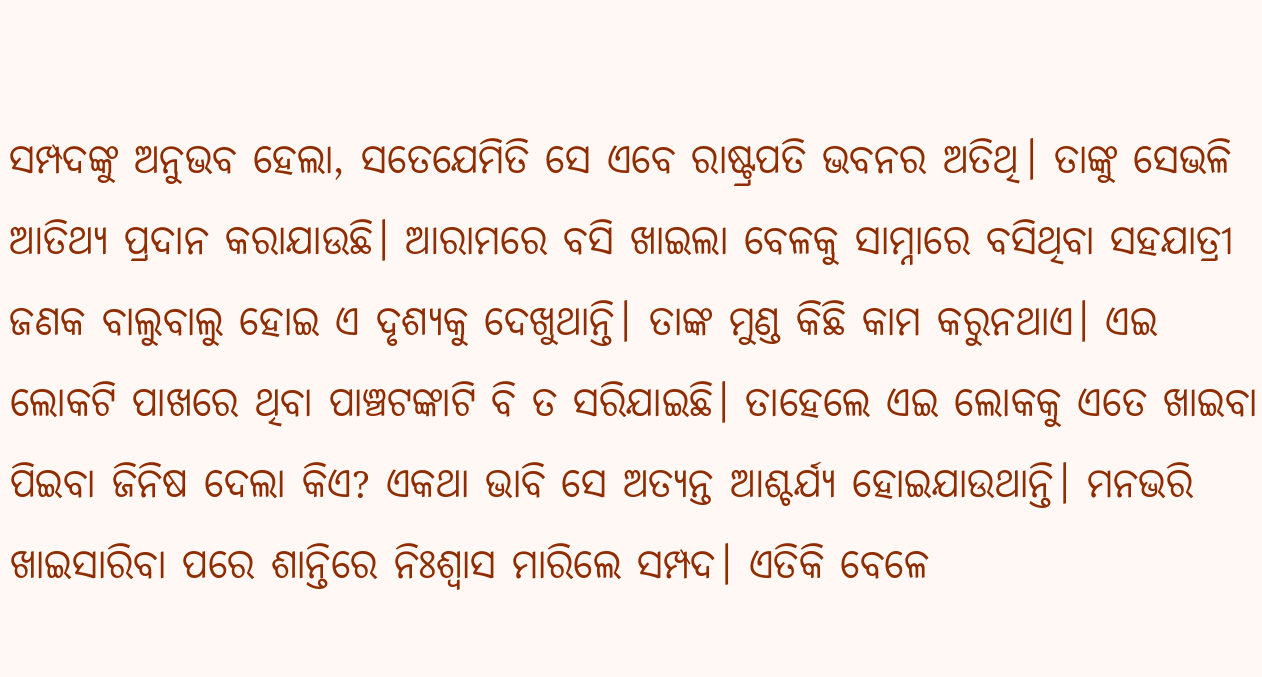ସମ୍ପଦଙ୍କୁ ଅନୁଭବ ହେଲା, ସତେଯେମିତି ସେ ଏବେ ରାଷ୍ଟ୍ରପତି ଭବନର ଅତିଥି। ତାଙ୍କୁ ସେଭଳି ଆତିଥ୍ୟ ପ୍ରଦାନ କରାଯାଉଛି। ଆରାମରେ ବସି ଖାଇଲା ବେଳକୁ ସାମ୍ନାରେ ବସିଥିବା ସହଯାତ୍ରୀ ଜଣକ ବାଲୁବାଲୁ ହୋଇ ଏ ଦୃଶ୍ୟକୁ ଦେଖୁଥାନ୍ତି। ତାଙ୍କ ମୁଣ୍ଡ କିଛି କାମ କରୁନଥାଏ। ଏଇ ଲୋକଟି ପାଖରେ ଥିବା ପାଞ୍ଚଟଙ୍କାଟି ବି ତ ସରିଯାଇଛି। ତାହେଲେ ଏଇ ଲୋକକୁ ଏତେ ଖାଇବା ପିଇବା ଜିନିଷ ଦେଲା କିଏ? ଏକଥା ଭାବି ସେ ଅତ୍ୟନ୍ତ ଆଶ୍ଚର୍ଯ୍ୟ ହୋଇଯାଉଥାନ୍ତି। ମନଭରି ଖାଇସାରିବା ପରେ ଶାନ୍ତିରେ ନିଃଶ୍ୱାସ ମାରିଲେ ସମ୍ପଦ। ଏତିକି ବେଳେ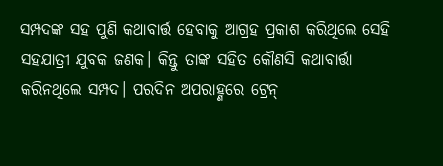ସମ୍ପଦଙ୍କ ସହ ପୁଣି କଥାବାର୍ତ୍ତ ହେବାକୁ ଆଗ୍ରହ ପ୍ରକାଶ କରିଥିଲେ ସେହି ସହଯାତ୍ରୀ ଯୁବକ ଜଣକ। କିନ୍ତୁ ତାଙ୍କ ସହିତ କୌଣସି କଥାବାର୍ତ୍ତା କରିନଥିଲେ ସମ୍ପଦ। ପରଦିନ ଅପରାହ୍ଣରେ ଟ୍ରେନ୍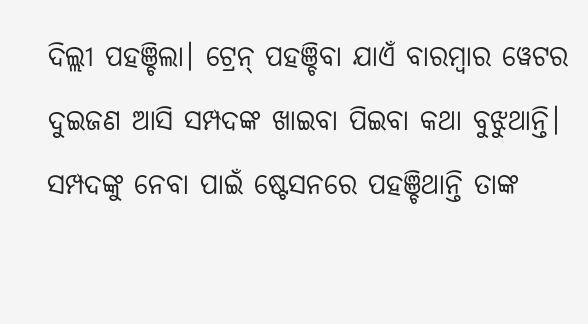ଦିଲ୍ଲୀ ପହଞ୍ଚିଲା। ଟ୍ରେନ୍ ପହଞ୍ଚିବା ଯାଏଁ ବାରମ୍ବାର ୱେଟର ଦୁଇଜଣ ଆସି ସମ୍ପଦଙ୍କ ଖାଇବା ପିଇବା କଥା ବୁଝୁଥାନ୍ତି। ସମ୍ପଦଙ୍କୁ ନେବା ପାଇଁ ଷ୍ଟେସନରେ ପହଞ୍ଚିଥାନ୍ତି ତାଙ୍କ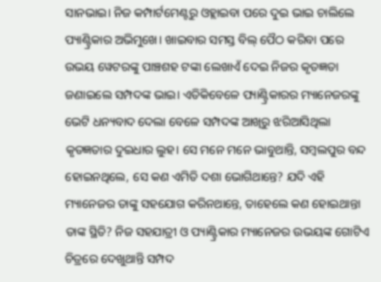ସାନଭାଇ। ନିଜ କମ୍ପାର୍ଟମେଣ୍ଟରୁ ଓହ୍ଲାଇବା ପରେ ଦୁଇ ଭାଇ ଚାଲିଲେ ପ୍ୟାଣ୍ଟ୍ରିକାର ଅଭିମୁଖେ। ଖାଇବାର ସମସ୍ତ ବିଲ୍ ପୈଠ କରିବା ପରେ ଉଭୟ ୱେଟରଙ୍କୁ ପାଞ୍ଚଶହ ଟଙ୍କା ଲେଖାଏଁ ଦେଇ ନିଜର କୃତଜ୍ଞତା ଜଣାଇଲେ ସମ୍ପଦଙ୍କ ଭାଇ। ଏତିକିବେଳେ ପ୍ୟାଣ୍ଟ୍ରିକାରର ମ୍ୟାନେଜରଙ୍କୁ ଭେଟି ଧନ୍ୟବାଦ ଦେଲା ବେଳେ ସମ୍ପଦଙ୍କ ଆଖିରୁ ଝରିଆସିଥିଲା କୃତଜ୍ଞତାର ଦୁଇଧାର ଲୁହ। ସେ ମନେ ମନେ ଭାବୁଥାନ୍ତି, ସମ୍ୱଲପୁର ବନ୍ଦ ହୋଇନଥିଲେ, ସେ କଣ ଏମିତି ଦଶା ଭୋଗିଥାନ୍ତେ? ଯଦି ଏହି ମ୍ୟାନେଜର ତାଙ୍କୁ ସହଯୋଗ କରିନଥାନ୍ତେ, ତାହେଲେ କଣ ହୋଇଥାନ୍ତା ତାଙ୍କ ସ୍ଥିତି? ନିଜ ସହଯାତ୍ରୀ ଓ ପ୍ୟାଣ୍ଟ୍ରିକାର ମ୍ୟାନେଜର ଉଭୟଙ୍କ ଗୋଟିଏ ଚିତ୍ରରେ ଦେଖୁଥାନ୍ତି ସମ୍ପଦ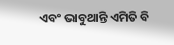ଏବଂ ଭାବୁଥାନ୍ତି ଏମିତି ବି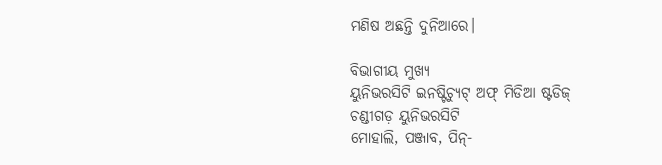ମଣିଷ ଅଛନ୍ତି ଦୁନିଆରେ।

ବିଭାଗୀୟ ମୁଖ୍ୟ
ୟୁନିଭରସିଟି ଇନଷ୍ଟିଚ୍ୟୁଟ୍ ଅଫ୍ ମିଡିଆ ଷ୍ଟଡିଜ୍
ଚଣ୍ଡୀଗଡ଼ ୟୁନିଭରସିଟି
ମୋହାଲି, ପଞ୍ଜାବ, ପିନ୍-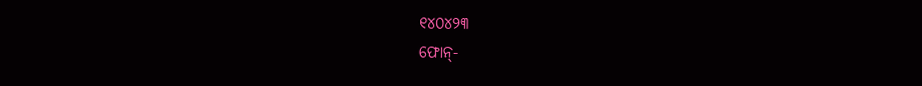୧୪୦୪୨୩
ଫୋନ୍-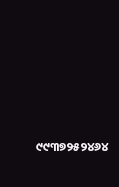୯୯୩୭୨୫୨୪୬୪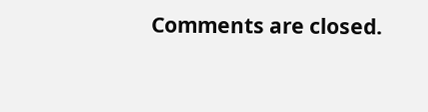Comments are closed.